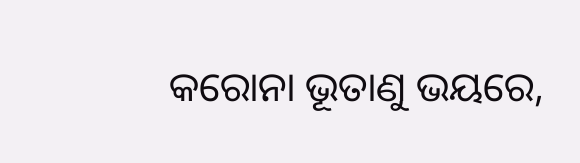କରୋନା ଭୂତାଣୁ ଭୟରେ,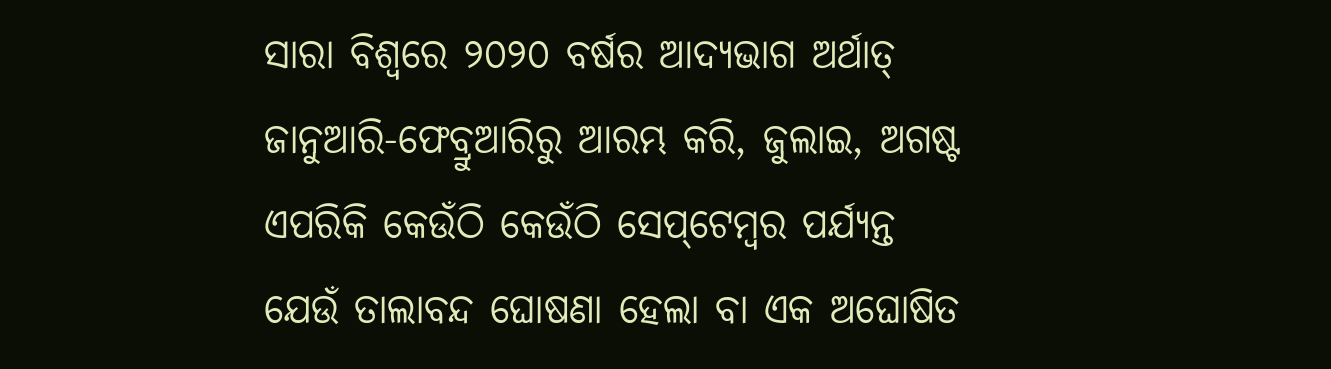ସାରା ବିଶ୍ବରେ ୨୦୨୦ ବର୍ଷର ଆଦ୍ୟଭାଗ ଅର୍ଥାତ୍‌ ଜାନୁଆରି-ଫେବ୍ରୁଆରିରୁ ଆରମ୍ଭ କରି, ଜୁଲାଇ, ଅଗଷ୍ଟ ଏପରିକି କେଉଁଠି କେଉଁଠି ସେପ୍‌ଟେମ୍ବର ପର୍ଯ୍ୟନ୍ତ ଯେଉଁ ତାଲାବନ୍ଦ ଘୋଷଣା ହେଲା ବା ଏକ ଅଘୋଷିତ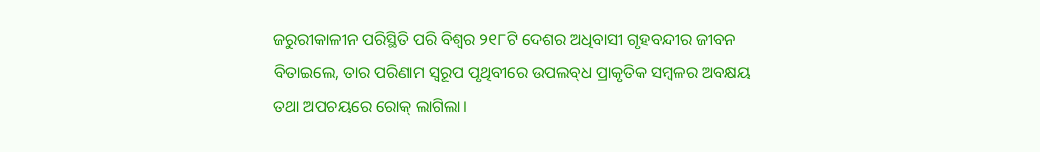ଜରୁରୀକାଳୀନ ପରିସ୍ଥିତି ପରି ବିଶ୍ବର ୨୧୮ଟି ଦେଶର ଅଧିବାସୀ ଗୃହବନ୍ଦୀର ଜୀବନ ବିତାଇଲେ, ତାର ପରିଣାମ ସ୍ବରୂପ ପୃଥିବୀରେ ଉପଲବ୍‌ଧ ପ୍ରାକୃତିକ ସମ୍ବଳର ଅବକ୍ଷୟ ତଥା ଅପଚୟରେ ରୋକ୍‌ ଲାଗିଲା।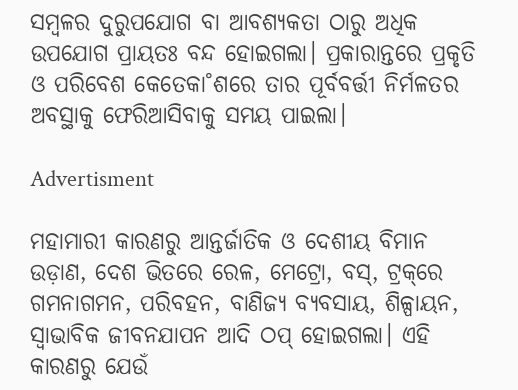ସମ୍ବଳର ଦୁରୁପଯୋଗ ବା ଆବଶ୍ୟକତା ଠାରୁ ଅଧିକ ଉପଯୋଗ ପ୍ରାୟତଃ ବନ୍ଦ ହୋଇଗଲା। ପ୍ରକାରାନ୍ତରେ ପ୍ରକୃତି ଓ ପରିବେଶ କେତେକା˚ଶରେ ତାର ପୂର୍ବବର୍ତ୍ତୀ ନିର୍ମଳତର ଅବସ୍ଥାକୁ ଫେରିଆସିବାକୁ ସମୟ ପାଇଲା।

Advertisment

ମହାମାରୀ କାରଣରୁ ଆନ୍ତର୍ଜାତିକ ଓ ଦେଶୀୟ ବିମାନ ଉଡ଼ାଣ, ଦେଶ ଭିତରେ ରେଳ, ମେଟ୍ରୋ, ବସ୍‌, ଟ୍ରକ୍‌ରେ ଗମନାଗମନ, ପରିବହନ, ବାଣିଜ୍ୟ ବ୍ୟବସାୟ, ଶିଳ୍ପାୟନ, ସ୍ବାଭାବିକ ଜୀବନଯାପନ ଆଦି ଠପ୍‌ ହୋଇଗଲା। ଏହି କାରଣରୁ ଯେଉଁ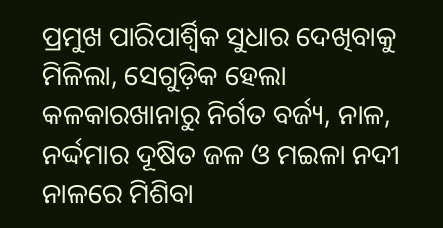ପ୍ରମୁଖ ପାରିପାର୍ଶ୍ବିକ ସୁଧାର ଦେଖିବାକୁ ମିଳିଲା, ସେଗୁଡ଼ିକ ହେଲା କଳକାରଖାନାରୁ ନିର୍ଗତ ବର୍ଜ୍ୟ, ନାଳ, ନର୍ଦ୍ଦମାର ଦୂଷିତ ଜଳ ଓ ମଇଳା ନଦୀ ନାଳରେ ମିଶିବା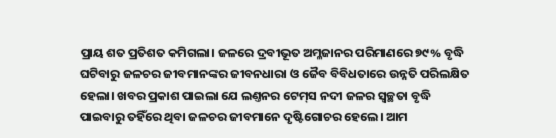ପ୍ରାୟ ଶତ ପ୍ରତିଶତ କମିଗଲା। ଜଳରେ ଦ୍ରବୀଭୂତ ଅମ୍ଳଜାନର ପରିମାଣରେ ୭୯% ବୃଦ୍ଧି ଘଟିବାରୁ ଜଳଚର ଜୀବମାନଙ୍କର ଜୀବନଧାରା ଓ ଜୈବ ବିବିଧତାରେ ଉନ୍ନତି ପରିଲକ୍ଷିତ ହେଲା। ଖବର ପ୍ରକାଶ ପାଇଲା ଯେ ଲଣ୍ତନର ଟେମ୍‌ସ ନଦୀ ଜଳର ସ୍ବଚ୍ଛତା ବୃଦ୍ଧି ପାଇବାରୁ ତହିଁରେ ଥିବା ଜଳଚର ଜୀବମାନେ ଦୃଷ୍ଟିଗୋଚର ହେଲେ। ଆମ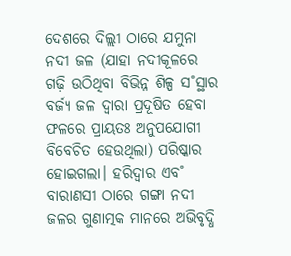ଦେଶରେ ଦିଲ୍ଲୀ ଠାରେ ଯମୁନା ନଦୀ ଜଳ (ଯାହା ନଦୀକୂଳରେ ଗଢ଼ି ଉଠିଥିବା ବିଭିନ୍ନ ଶିଳ୍ପ ସ˚ସ୍ଥାର ବର୍ଜ୍ୟ ଜଳ ଦ୍ବାରା ପ୍ରଦୂଷିତ ହେବା ଫଳରେ ପ୍ରାୟତଃ ଅନୁପଯୋଗୀ ବିବେଚିତ ହେଉଥିଲା) ପରିଷ୍କାର ହୋଇଗଲା। ହରିଦ୍ବାର ଏବ˚ ବାରାଣସୀ ଠାରେ ଗଙ୍ଗା ନଦୀ ଜଳର ଗୁଣାତ୍ମକ ମାନରେ ଅଭିବୃଦ୍ଧି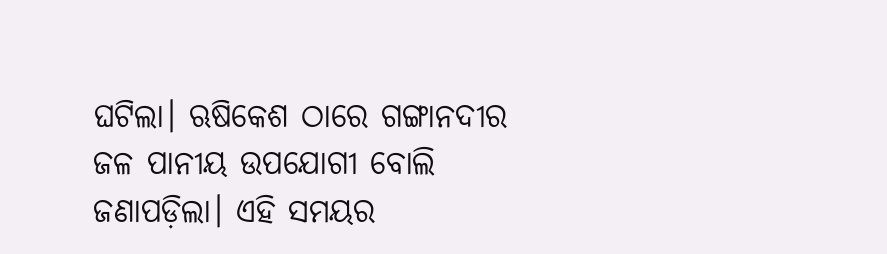ଘଟିଲା। ଋଷିକେଶ ଠାରେ ଗଙ୍ଗାନଦୀର ଜଳ ପାନୀୟ ଉପଯୋଗୀ ବୋଲି ଜଣାପଡ଼ିଲା। ଏହି ସମୟର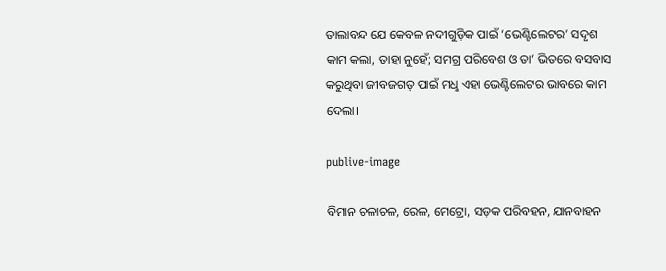ତାଲାବନ୍ଦ ଯେ କେବଳ ନଦୀଗୁଡ଼ିକ ପାଇଁ ‘ଭେଣ୍ଟିଲେଟର’ ସଦୃଶ କାମ କଲା, ତାହା ନୁହେଁ; ସମଗ୍ର ପରିବେଶ ଓ ତା’ ଭିତରେ ବସବାସ କରୁଥିବା ଜୀବଜଗତ୍‌ ପାଇଁ ମଧୢ ଏହା ଭେଣ୍ଟିଲେଟର ଭାବରେ କାମ ଦେଲା।

publive-image

ବିମାନ ଚଳାଚଳ, ରେଳ, ମେଟ୍ରୋ, ସଡ଼କ ପରିବହନ, ଯାନବାହନ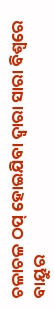ଚଳାଚଳ ଠପ୍‌ ହୋଇଯିବା ଦ୍ବାରା ସାରା ବିଶ୍ବରେ ବାୟୁର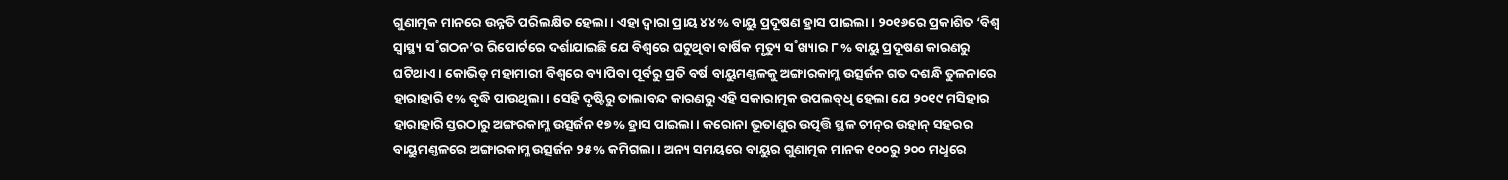ଗୁଣାତ୍ମକ ମାନରେ ଉନ୍ନତି ପରିଲକ୍ଷିତ ହେଲା। ଏହା ଦ୍ବାରା ପ୍ରାୟ ୪୪% ବାୟୁ ପ୍ରଦୂଷଣ ହ୍ରାସ ପାଇଲା। ୨୦୧୬ରେ ପ୍ରକାଶିତ ‘ବିଶ୍ବ ସ୍ବାସ୍ଥ୍ୟ ସ˚ଗଠନ’ର ରିପୋର୍ଟରେ ଦର୍ଶାଯାଇଛି ଯେ ବିଶ୍ବରେ ଘଟୁଥିବା ବାର୍ଷିକ ମୃତ୍ୟୁ ସ˚ଖ୍ୟାର ୮% ବାୟୁ ପ୍ରଦୂଷଣ କାରଣରୁ ଘଟିଥାଏ। କୋଭିଡ୍‌ ମହାମାରୀ ବିଶ୍ବରେ ବ୍ୟାପିବା ପୂର୍ବରୁ ପ୍ରତି ବର୍ଷ ବାୟୁମଣ୍ତଳକୁ ଅଙ୍ଗାରକାମ୍ଳ ଉତ୍ସର୍ଜନ ଗତ ଦଶନ୍ଧି ତୁଳନାରେ ହାରାହାରି ୧% ବୃଦ୍ଧି ପାଉଥିଲା। ସେହି ଦୃଷ୍ଟିରୁ ତାଲାବନ୍ଦ କାରଣରୁ ଏହି ସକାରାତ୍ମକ ଉପଲବ୍‌ଧି ହେଲା ଯେ ୨୦୧୯ ମସିହାର ହାରାହାରି ସ୍ତରଠାରୁ ଅଙ୍ଗରକାମ୍ଳ ଉତ୍ସର୍ଜନ ୧୭% ହ୍ରାସ ପାଇଲା। କରୋନା ଭୂତାଣୁର ଉତ୍ପତ୍ତି ସ୍ଥଳ ଚୀନ୍‌ର ଉହାନ୍‌ ସହରର ବାୟୁମଣ୍ତଳରେ ଅଙ୍ଗାରକାମ୍ଳ ଉତ୍ସର୍ଜନ ୨୫% କମିଗଲା। ଅନ୍ୟ ସମୟରେ ବାୟୁର ଗୁଣାତ୍ମକ ମାନକ ୧୦୦ରୁ ୨୦୦ ମଧୢରେ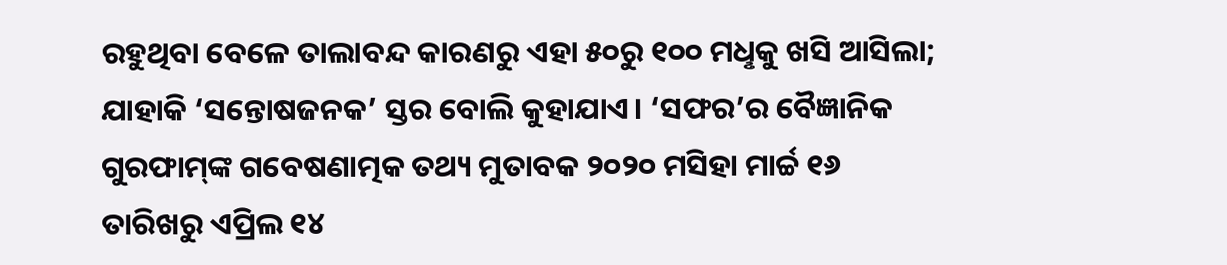ରହୁଥିବା ବେଳେ ତାଲାବନ୍ଦ କାରଣରୁ ଏହା ୫୦ରୁ ୧୦୦ ମଧୢକୁ ଖସି ଆସିଲା; ଯାହାକି ‘ସନ୍ତୋଷଜନକ’ ସ୍ତର ବୋଲି କୁହାଯାଏ। ‘ସଫର’ର ବୈଜ୍ଞାନିକ ଗୁରଫାମ୍‌ଙ୍କ ଗବେଷଣାତ୍ମକ ତଥ୍ୟ ମୁତାବକ ୨୦୨୦ ମସିହା ମାର୍ଚ୍ଚ ୧୬ ତାରିଖରୁ ଏପ୍ରିଲ ୧୪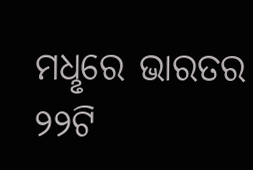ମଧୢରେ ଭାରତର ୨୨ଟି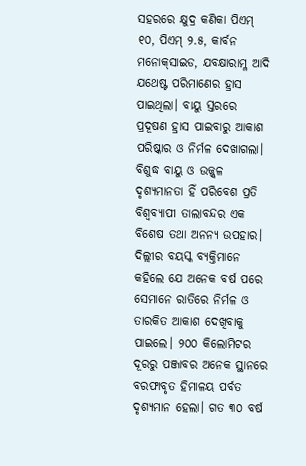ସହରରେ କ୍ଷୁଦ୍ର କଣିକା ପିଏମ୍‌ ୧୦, ପିଏମ୍‌ ୨.୫, କାର୍ବନ ମନୋକ୍‌ସାଇଡ, ଯବକ୍ଷାରାମ୍ଳ ଆଦି ଯଥେଷ୍ଟ ପରିମାଣ‌େର ହ୍ରାସ ପାଇଥିଲା। ବାୟୁ ସ୍ତରରେ ପ୍ରଦୂଷଣ ହ୍ରାସ ପାଇବାରୁ ଆକାଶ ପରିଷ୍କାର ଓ ନିର୍ମଳ ଦେଖାଗଲା। ବିଶୁଦ୍ଧ ବାୟୁ ଓ ଉଜ୍ଜ୍ବଳ ଦୃଶ୍ୟମାନତା ହିଁ ପରିବେଶ ପ୍ରତି ବିଶ୍ବବ୍ୟାପୀ ତାଲାବନ୍ଦର ଏକ ବିଶେଷ ତଥା ଅନନ୍ୟ ଉପହାର। ଦିଲ୍ଲୀର ବୟସ୍କ ବ୍ୟକ୍ତିମାନେ କହିଲେ ଯେ ଅନେକ ବର୍ଷ ପରେ ସେମାନେ ରାତିରେ ନିର୍ମଳ ଓ ତାରକିତ ଆକାଶ ଦେଖିବାକୁ ପାଇଲେ। ୨୦୦ କିଲୋମିଟର ଦୂରରୁ ପଞ୍ଜାବର ଅନେକ ସ୍ଥାନରେ ବରଫାବୃତ ହିମାଳୟ ପର୍ବତ ଦୃଶ୍ୟମାନ ହେଲା। ଗତ ୩୦ ବର୍ଷ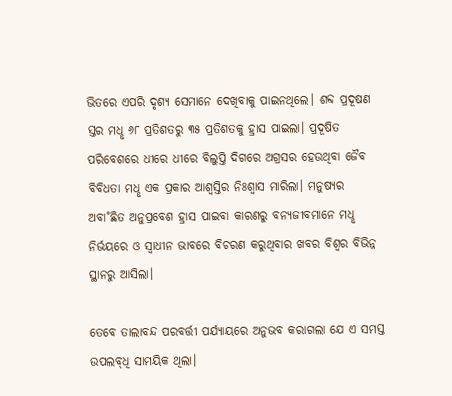ଭିତରେ ଏପରି ଦୃଶ୍ୟ ସେମାନେ ଦେଖିବାକୁ ପାଇନଥିଲେ। ଶବ୍ଦ ପ୍ରଦୂଷଣ ସ୍ତର ମଧୢ ୬୮ ପ୍ରତିଶତରୁ ୩୫ ପ୍ରତିଶତକୁ ହ୍ରାସ ପାଇଲା। ପ୍ରଦୂଷିତ ପରିବେଶରେ ଧୀରେ ଧୀରେ ବିଲୁପ୍ତି ଦିଗରେ ଅଗ୍ରସର ହେଉଥିବା ଜୈବ ବିବିଧତା ମଧୢ ଏକ ପ୍ରକାର ଆଶ୍ବସ୍ତିର ନିଃଶ୍ବାସ ମାରିଲା। ମନୁଷ୍ୟର ଅବା˚ଛିତ ଅନୁପ୍ରବେଶ ହ୍ରାସ ପାଇବା କାରଣରୁ ବନ୍ୟଜୀବମାନେ ମଧୢ ନିର୍ଭୟରେ ଓ ସ୍ବାଧୀନ ଭାବରେ ବିଚରଣ କରୁଥିବାର ଖବର ବିଶ୍ବର ବିଭିନ୍ନ ସ୍ଥାନରୁ ଆସିଲା।

ତେବେ ତାଲାବନ୍ଦ ପରବର୍ତ୍ତୀ ପର୍ଯ୍ୟାୟରେ ଅନୁଭବ କରାଗଲା ଯେ ଏ ସମସ୍ତ ଉପଲବ୍‌ଧି ସାମୟିକ ଥିଲା।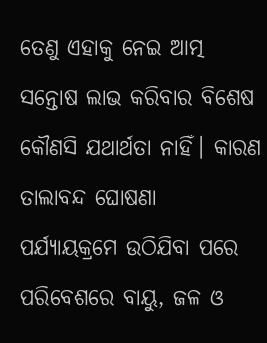ତେଣୁ ଏହାକୁ ନେଇ ଆତ୍ମ ସନ୍ତୋଷ ଲାଭ କରିବାର ବିଶେଷ କୌଣସି ଯଥାର୍ଥତା ନାହିଁ। କାରଣ ତାଲାବନ୍ଦ ଘୋଷଣା ପର୍ଯ୍ୟାୟକ୍ରମେ ଉଠିଯିବା ପରେ ପରିବେଶରେ ବାୟୁ, ଜଳ ଓ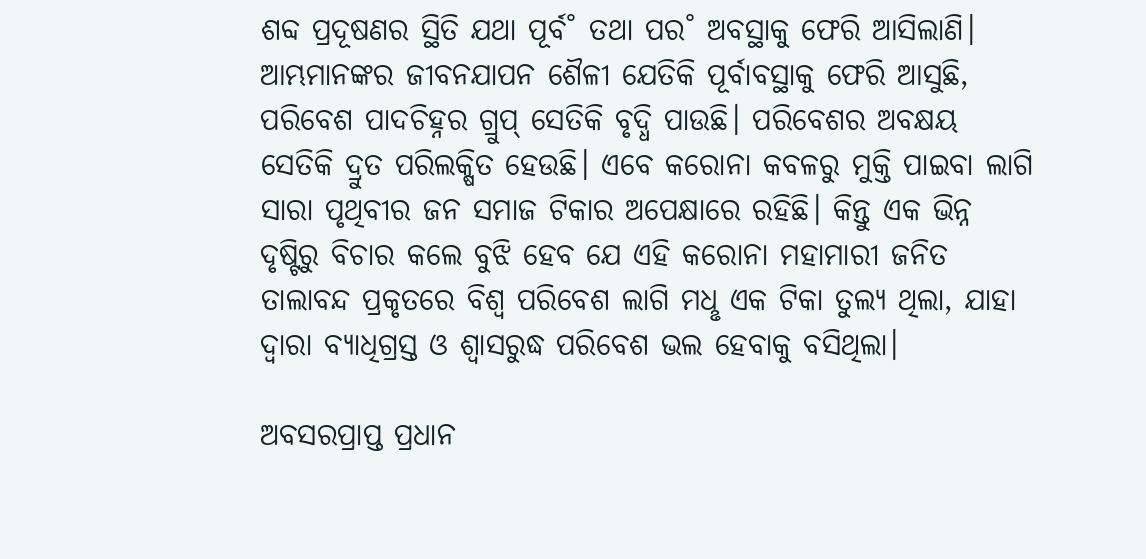ଶବ୍ଦ ପ୍ରଦୂଷଣର ସ୍ଥିତି ଯଥା ପୂର୍ବ˚ ତଥା ପର˚ ଅବସ୍ଥାକୁ ଫେରି ଆସିଲାଣି। ଆମ୍ଭମାନଙ୍କର ଜୀବନଯାପନ ଶୈଳୀ ଯେତିକି ପୂର୍ବାବସ୍ଥାକୁ ଫେରି ଆସୁଛି, ପରିବେଶ ପାଦଚିହ୍ନର ଗ୍ରୁପ୍‌ ସେତିକି ବୃଦ୍ଧି ପାଉଛି। ପରିବେଶର ଅବକ୍ଷୟ ସେତିକି ଦ୍ରୁତ ପରିଲକ୍ଷିତ ହେଉଛି। ଏବେ କରୋନା କବଳରୁ ମୁକ୍ତି ପାଇବା ଲାଗି ସାରା ପୃଥିବୀର ଜନ ସମାଜ ଟିକାର ଅପେକ୍ଷାରେ ରହିଛି। କିନ୍ତୁ ଏକ ଭିନ୍ନ ଦୃଷ୍ଟିରୁ ବିଚାର କଲେ ବୁଝି ହେବ ଯେ ଏହି କରୋନା ମହାମାରୀ ଜନିତ ତାଲାବନ୍ଦ ପ୍ରକୃତରେ ବିଶ୍ବ ପରିବେଶ ଲାଗି ମଧୢ ଏକ ଟିକା ତୁଲ୍ୟ ଥିଲା, ଯାହା ଦ୍ବାରା ବ୍ୟାଧିଗ୍ରସ୍ତ ଓ ଶ୍ବାସରୁଦ୍ଧ ପରିବେଶ ଭଲ ହେବାକୁ ବସିଥିଲା।

ଅବସରପ୍ରାପ୍ତ ପ୍ରଧାନ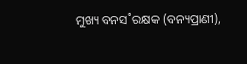ମୁଖ୍ୟ ବନସ˚ରକ୍ଷକ (ବନ୍ୟପ୍ରାଣୀ),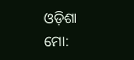ଓଡ଼ିଶା
ମୋ: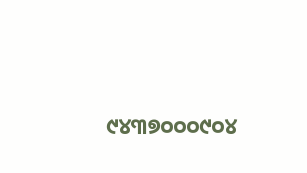୯୪୩୭୦୦୦୯୦୪